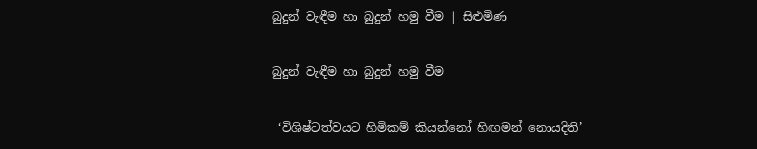බුදුන් වැඳීම හා බුදුන් හමු වීම | සිළුමිණ

බුදුන් වැඳීම හා බුදුන් හමු වීම

 ‘විශිෂ්ටත්වයට හිමිකම් කියන්නෝ හිඟමන් නොයදිති’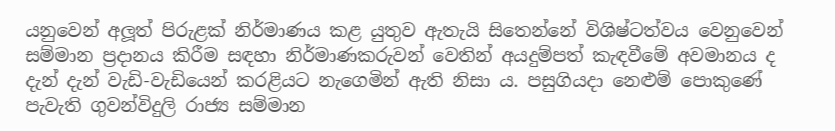යනුවෙන් අලූත් පිරුළක් නිර්මාණය කළ යුතුව ඇතැයි සිතෙන්නේ විශිෂ්ටත්වය වෙනුවෙන් සම්මාන ප්‍රදානය කිරීම සඳහා නිර්මාණකරුවන් වෙතින් අයදුම්පත් කැඳවීමේ අවමානය ද දැන් දැන් වැඩි-වැඩියෙන් කරළියට නැගෙමින් ඇති නිසා ය. පසුගියදා නෙළුම් පොකුණේ පැවැති ගුවන්විදුලි රාජ්‍ය සම්මාන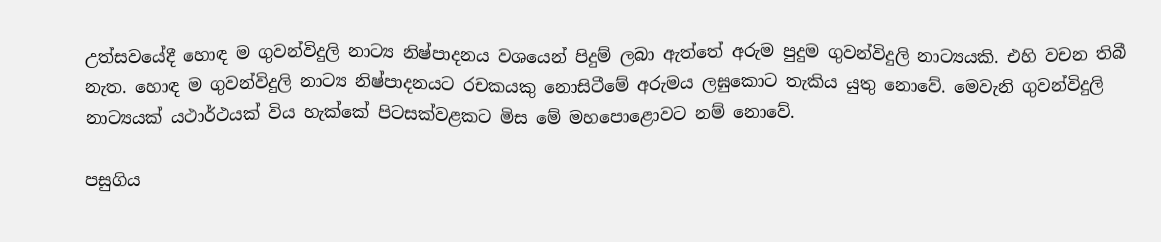උත්සවයේදී හොඳ ම ගුවන්විදුලි නාට්‍ය නිෂ්පාදනය වශයෙන් පිදුම් ලබා ඇත්තේ අරුම පුදුම ගුවන්විදුලි නාට්‍යයකි. එහි වචන තිබී නැත. හොඳ ම ගුවන්විදුලි නාට්‍ය නිෂ්පාදනයට රචකයකු නොසිටීමේ අරුමය ලඝුකොට තැකිය යුතු නොවේ. මෙවැනි ගුවන්විදුලි නාට්‍යයක් යථාර්ථයක් විය හැක්කේ පිටසක්වළකට මිස මේ මහපොළොවට නම් නොවේ.

පසුගිය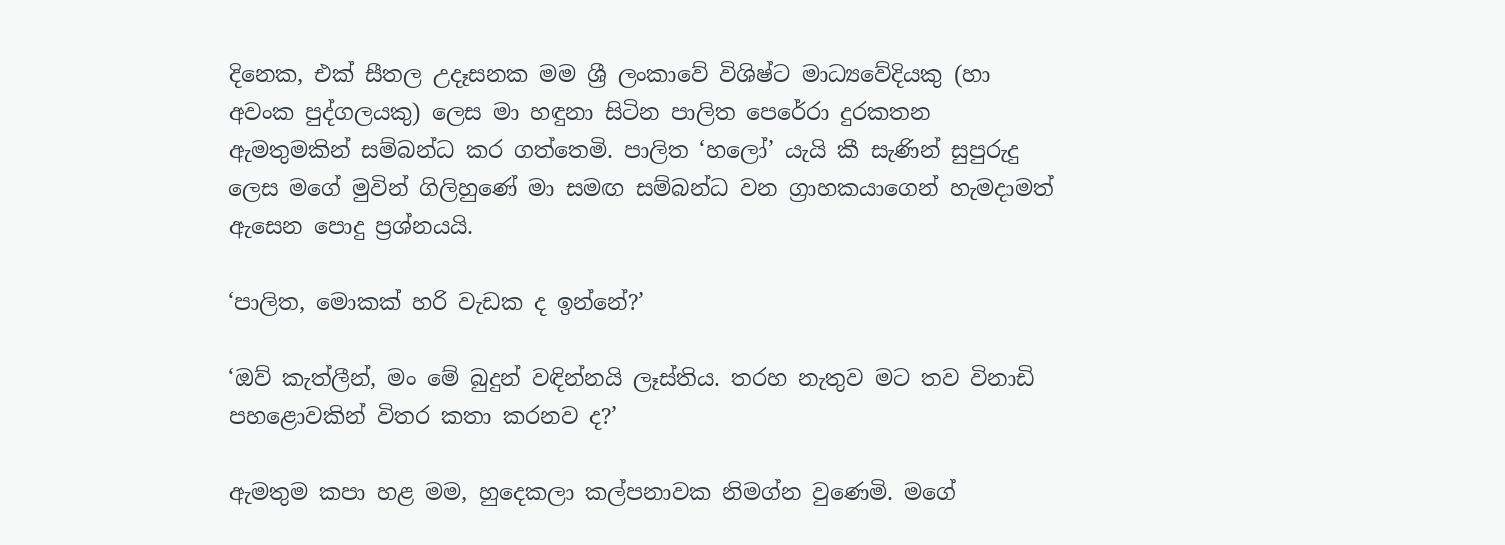දිනෙක, එක් සීතල උදෑසනක මම ශ්‍රී ලංකාවේ විශිෂ්ට මාධ්‍යවේදියකු (හා අවංක පුද්ගලයකු) ලෙස මා හඳුනා සිටින පාලිත පෙරේරා දුරකතන ඇමතුමකින් සම්බන්ධ කර ගත්තෙමි. පාලිත ‘හලෝ’ යැයි කී සැණින් සුපුරුදු ලෙස මගේ මුවින් ගිලිහුණේ මා සමඟ සම්බන්ධ වන ග්‍රාහකයාගෙන් හැමදාමත් ඇසෙන පොදු ප්‍රශ්නයයි.

‘පාලිත, මොකක් හරි වැඩක ද ඉන්නේ?’

‘ඔව් කැත්ලීන්, මං මේ බුදුන් වඳින්නයි ලෑස්තිය. තරහ නැතුව මට තව විනාඩි පහළොවකින් විතර කතා කරනව ද?’

ඇමතුම කපා හළ මම, හුදෙකලා කල්පනාවක නිමග්න වුණෙමි. මගේ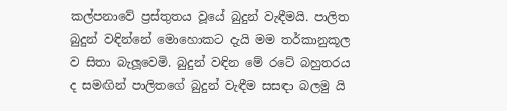කල්පනාවේ ප්‍රස්තුතය වූයේ බුදුන් වැඳීමයි. පාලිත බුදුන් වඳින්නේ මොහොකට දැයි මම තර්කානුකූල ව සිතා බැලූවෙමි. බුදුන් වඳින මේ රටේ බහුතරය ද සමඟින් පාලිතගේ බුදුන් වැඳීම සසඳා බලමු යි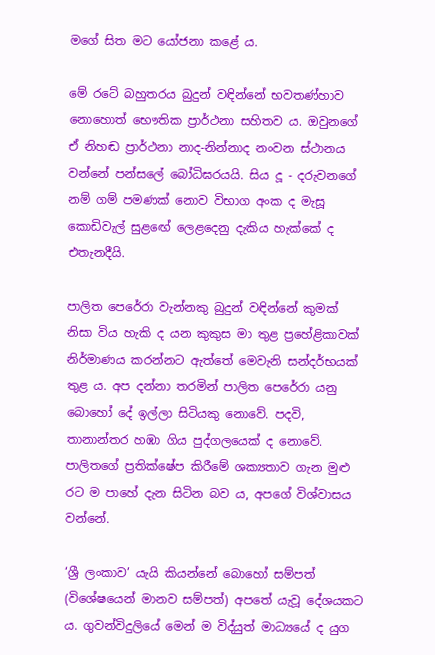මගේ සිත මට යෝජනා කළේ ය.

මේ රටේ බහුතරය බුදුන් වඳින්නේ භවතණ්හාව නොහොත් භෞතික ප්‍රාර්ථනා සහිතව ය. ඔවුනගේ ඒ නිහඬ ප්‍රාර්ථනා නාද-නින්නාද නංවන ස්ථානය වන්නේ පන්සලේ බෝධිඝරයයි. සිය දූ - දරුවනගේ නම් ගම් පමණක් නොව විභාග අංක ද මැසූ කොඩිවැල් සුළඟේ ලෙළදෙනු දැකිය හැක්කේ ද එතැනදීයි.

පාලිත පෙරේරා වැන්නකු බුදුන් වඳින්නේ කුමක් නිසා විය හැකි ද යන කුකුස මා තුළ ප්‍රහේළිකාවක් නිර්මාණය කරන්නට ඇත්තේ මෙවැනි සන්දර්භයක් තුළ ය. අප දන්නා තරමින් පාලිත පෙරේරා යනු බොහෝ දේ ඉල්ලා සිටියකු නොවේ. පදවි, තානාන්තර හඹා ගිය පුද්ගලයෙක් ද නොවේ. පාලිතගේ ප්‍රතික්ෂේප කිරීමේ ශක්‍යතාව ගැන මුළු රට ම පාහේ දැන සිටින බව ය, අපගේ විශ්වාසය වන්නේ.

‘ශ්‍රී ලංකාව’ යැයි කියන්නේ බොහෝ සම්පත් (විශේෂයෙන් මානව සම්පත්) අපතේ යැවූ දේශයකට ය. ගුවන්විදුලියේ මෙන් ම විද්යුත් මාධ්‍යයේ ද යුග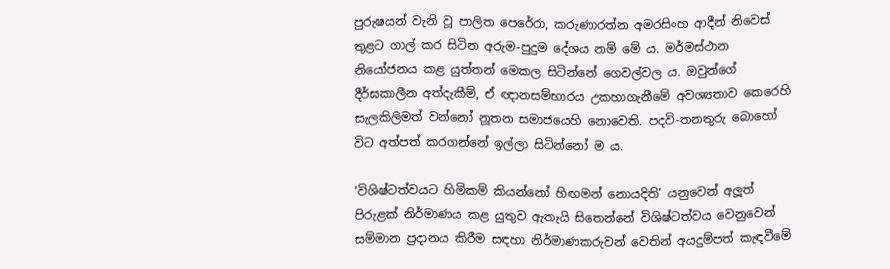පුරුෂයන් වැනි වූ පාලිත පෙරේරා, කරුණාරත්න අමරසිංහ ආදීන් නිවෙස් තුළට ගාල් කර සිටින අරුම-පුදුම දේශය නම් මේ ය. මර්මස්ථාන නියෝජනය කළ යුත්තන් මෙකල සිටින්නේ ගෙවල්වල ය. ඔවුන්ගේ දීර්ඝකාලීන අත්දැකීම්, ඒ ඥානසම්භාරය උකහාගැනීමේ අවශ්‍යතාව කෙරෙහි සැලකිලිමත් වන්නෝ නූතන සමාජයෙහි නොවෙති. පදවි-තනතුරු බොහෝ විට අත්පත් කරගන්නේ ඉල්ලා සිටින්නෝ ම ය.

‘විශිෂ්ටත්වයට හිමිකම් කියන්නෝ හිඟමන් නොයදිති’ යනුවෙන් අලූත් පිරුළක් නිර්මාණය කළ යුතුව ඇතැයි සිතෙන්නේ විශිෂ්ටත්වය වෙනුවෙන් සම්මාන ප්‍රදානය කිරීම සඳහා නිර්මාණකරුවන් වෙතින් අයදුම්පත් කැඳවීමේ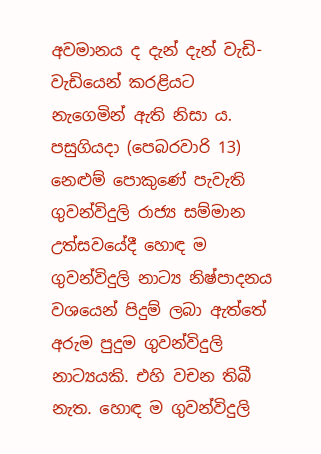අවමානය ද දැන් දැන් වැඩි-වැඩියෙන් කරළියට නැගෙමින් ඇති නිසා ය. පසුගියදා (පෙබරවාරි 13) නෙළුම් පොකුණේ පැවැති ගුවන්විදුලි රාජ්‍ය සම්මාන උත්සවයේදී හොඳ ම ගුවන්විදුලි නාට්‍ය නිෂ්පාදනය වශයෙන් පිදුම් ලබා ඇත්තේ අරුම පුදුම ගුවන්විදුලි නාට්‍යයකි. එහි වචන තිබී නැත. හොඳ ම ගුවන්විදුලි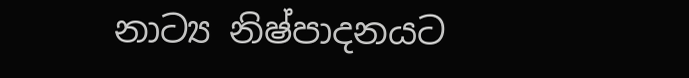නාට්‍ය නිෂ්පාදනයට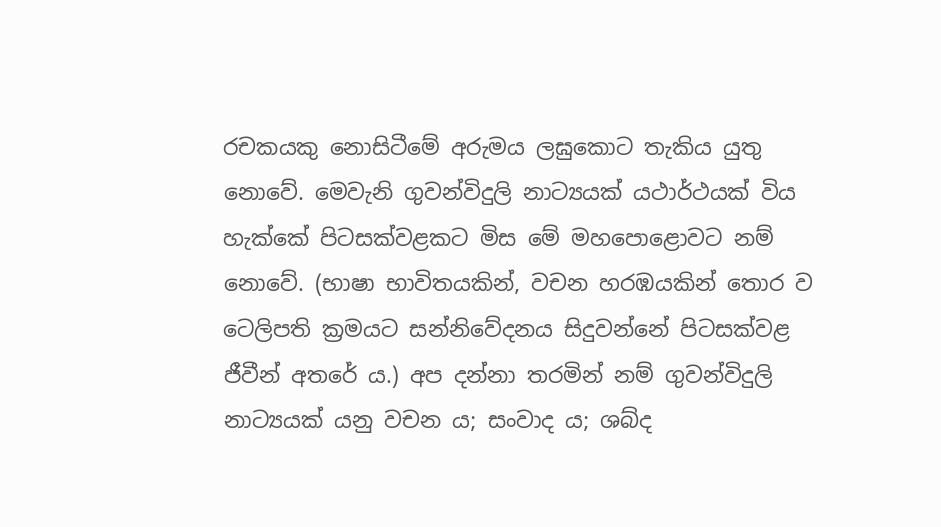රචකයකු නොසිටීමේ අරුමය ලඝුකොට තැකිය යුතු නොවේ. මෙවැනි ගුවන්විදුලි නාට්‍යයක් යථාර්ථයක් විය හැක්කේ පිටසක්වළකට මිස මේ මහපොළොවට නම් නොවේ. (භාෂා භාවිතයකින්, වචන හරඹයකින් තොර ව ටෙලිපති ක්‍රමයට සන්නිවේදනය සිදුවන්නේ පිටසක්වළ ජීවීන් අතරේ ය.) අප දන්නා තරමින් නම් ගුවන්විදුලි නාට්‍යයක් යනු වචන ය; සංවාද ය; ශබ්ද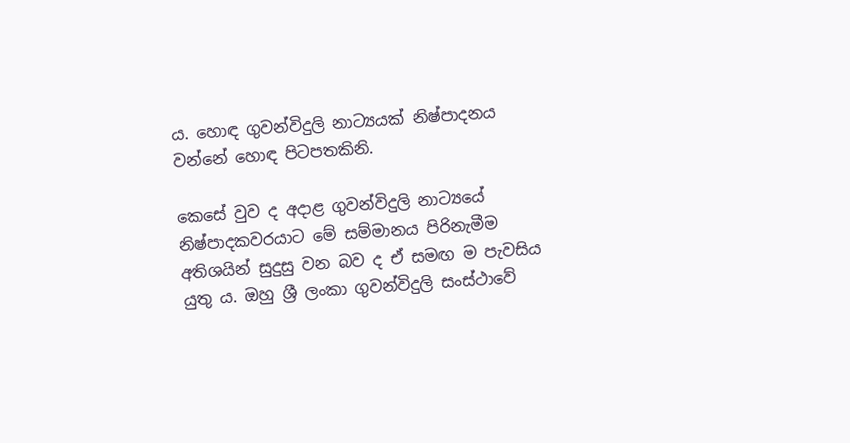ය. හොඳ ගුවන්විදුලි නාට්‍යයක් නිෂ්පාදනය වන්නේ හොඳ පිටපතකිනි.

කෙසේ වුව ද අදාළ ගුවන්විදුලි නාට්‍යයේ නිෂ්පාදකවරයාට මේ සම්මානය පිරිනැමීම අතිශයින් සුදුසු වන බව ද ඒ සමඟ ම පැවසිය යුතු ය. ඔහු ශ්‍රී ලංකා ගුවන්විදුලි සංස්ථාවේ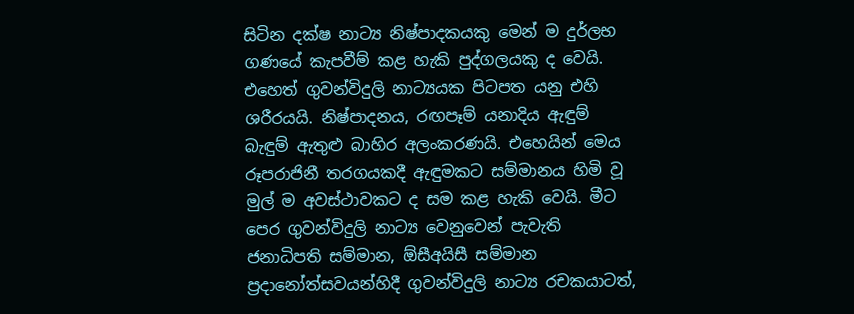සිටින දක්ෂ නාට්‍ය නිෂ්පාදකයකු මෙන් ම දුර්ලභ ගණයේ කැපවීම් කළ හැකි පුද්ගලයකු ද වෙයි. එහෙත් ගුවන්විදුලි නාට්‍යයක පිටපත යනු එහි ශරීරයයි. නිෂ්පාදනය, රඟපෑම් යනාදිය ඇඳුම් බැඳුම් ඇතුළු බාහිර අලංකරණයි. එහෙයින් මෙය රූපරාජිනී තරගයකදී ඇඳුමකට සම්මානය හිමි වූ මුල් ම අවස්ථාවකට ද සම කළ හැකි වෙයි. මීට පෙර ගුවන්විදුලි නාට්‍ය වෙනුවෙන් පැවැති ජනාධිපති සම්මාන, ඕසීඅයිසී සම්මාන ප්‍රදානෝත්සවයන්හිදී ගුවන්විදුලි නාට්‍ය රචකයාටත්,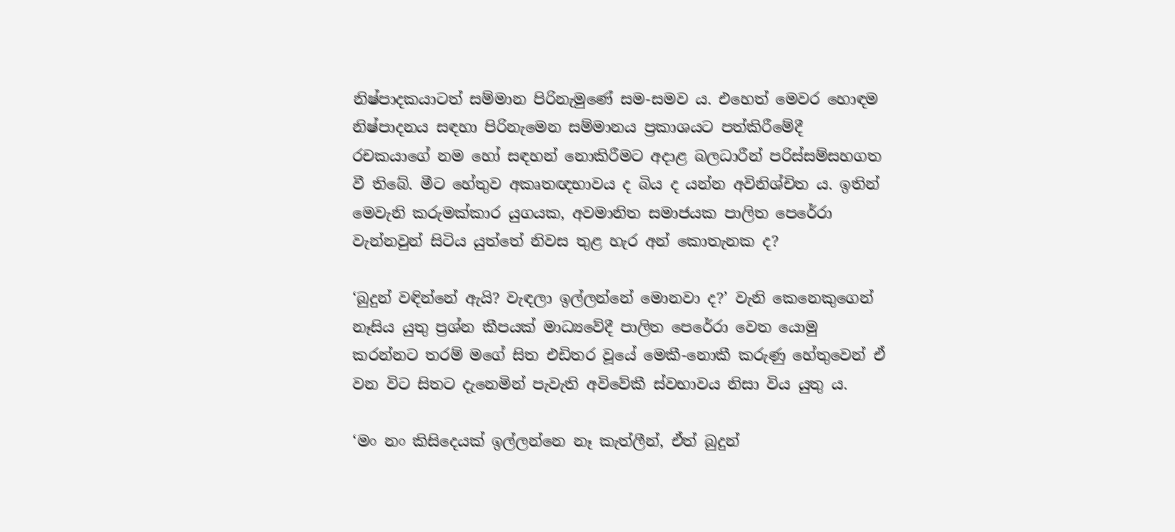නිෂ්පාදකයාටත් සම්මාන පිරිනැමුණේ සම-සමව ය. එහෙත් මෙවර හොඳම නිෂ්පාදනය සඳහා පිරිනැමෙන සම්මානය ප්‍රකාශයට පත්කිරීමේදී රචකයාගේ නම හෝ සඳහන් නොකිරීමට අදාළ බලධාරීන් පරිස්සම්සහගත වී තිබේ. මීට හේතුව අකෘතඥභාවය ද බිය ද යන්න අවිනිශ්චිත ය. ඉතින් මෙවැනි කරුමක්කාර යුගයක, අවමානිත සමාජයක පාලිත පෙරේරා වැන්නවුන් සිටිය යුත්තේ නිවස තුළ හැර අන් කොතැනක ද?

‘බුදුන් වඳින්නේ ඇයි? වැඳලා ඉල්ලන්නේ මොනවා ද?’ වැනි කෙනෙකුගෙන් නෑසිය යුතු ප්‍රශ්න කීපයක් මාධ්‍යවේදී පාලිත පෙරේරා වෙත යොමු කරන්නට තරම් මගේ සිත එඩිතර වූයේ මෙකී-නොකී කරුණු හේතුවෙන් ඒ වන විට සිතට දැනෙමින් පැවැති අවිවේකී ස්වභාවය නිසා විය යුතු ය.

‘මං නං කිසිදෙයක් ඉල්ලන්නෙ නෑ කැත්ලීන්, ඒත් බුදුන්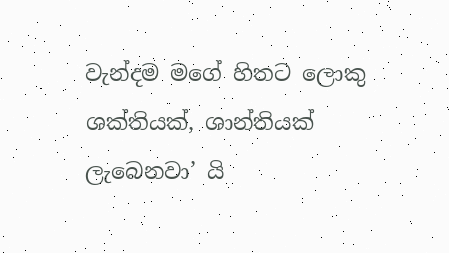වැන්දම මගේ හිතට ලොකු ශක්තියක්, ශාන්තියක් ලැබෙනවා’ යි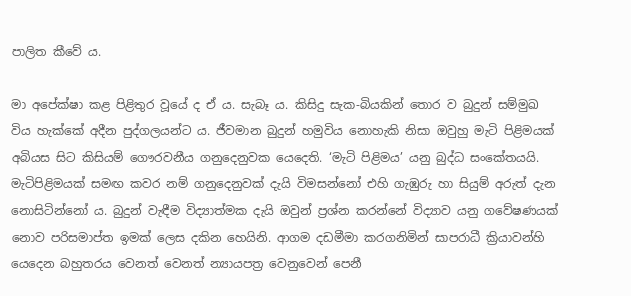පාලිත කීවේ ය.

මා අපේක්ෂා කළ පිළිතුර වූයේ ද ඒ ය. සැබෑ ය. කිසිදු සැක-බියකින් තොර ව බුදුන් සම්මුඛ විය හැක්කේ අදීන පුද්ගලයන්ට ය. ජීවමාන බුදුන් හමුවිය නොහැකි නිසා ඔවුහු මැටි පිළිමයක් අබියස සිට කිසියම් ගෞරවනීය ගනුදෙනුවක යෙදෙති. ‘මැටි පිළිමය’ යනු බුද්ධ සංකේතයයි. මැටිපිළිමයක් සමඟ කවර නම් ගනුදෙනුවක් දැයි විමසන්නෝ එහි ගැඹුරු හා සියුම් අරුත් දැන නොසිටින්නෝ ය. බුදුන් වැඳීම විද්‍යාත්මක දැයි ඔවුන් ප්‍රශ්න කරන්නේ විද්‍යාව යනු ගවේෂණයක් නොව පරිසමාප්ත ඉමක් ලෙස දකින හෙයිනි. ආගම දඩමීමා කරගනිමින් සාපරාධී ක්‍රියාවන්හි යෙදෙන බහුතරය වෙනත් වෙනත් න්‍යායපත්‍ර වෙනුවෙන් පෙනී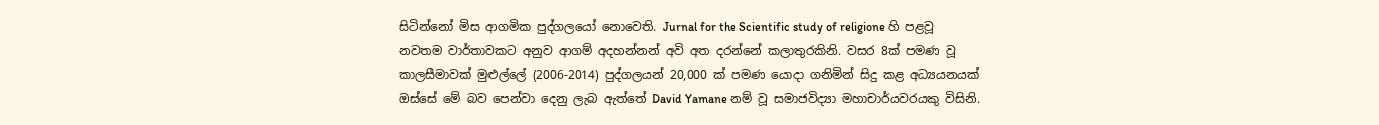සිටින්නෝ මිස ආගමික පුද්ගලයෝ නොවෙති. Jurnal for the Scientific study of religione හි පළවූ නවතම වාර්තාවකට අනුව ආගම් අදහන්නන් අවි අත දරන්නේ කලාතුරකිනි. වසර 8ක් පමණ වූ කාලසීමාවක් මුළුල්ලේ (2006-2014) පුද්ගලයන් 20,000 ක් පමණ යොදා ගනිමින් සිදු කළ අධ්‍යයනයක් ඔස්සේ මේ බව පෙන්වා දෙනු ලැබ ඇත්තේ David Yamane නම් වූ සමාජවිද්‍යා මහාචාර්යවරයකු විසිනි.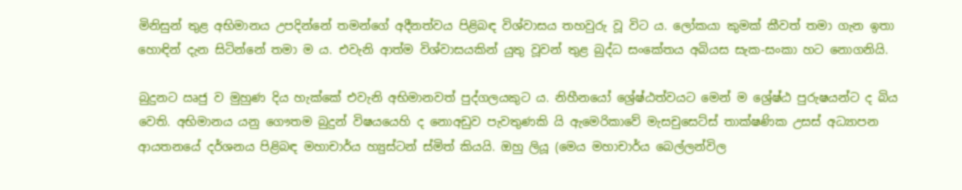මිනිසුන් තුළ අභිමානය උපදින්නේ තමන්ගේ අදීනත්වය පිළිබඳ විශ්වාසය තහවුරු වූ විට ය. ලෝකයා කුමක් කීවත් තමා ගැන ඉතා හොඳින් දැන සිටින්නේ තමා ම ය. එවැනි ආත්ම විශ්වාසයකින් යුතු වූවන් තුළ බුද්ධ සංකේතය අබියස සැක-සංකා හට නොගනියි.

බුදුනට ඍජු ව මුහුණ දිය හැක්කේ එවැනි අභිමානවත් පුද්ගලයකුට ය. නිහීනයෝ ශ්‍රේෂ්ඨත්වයට මෙන් ම ශ්‍රේෂ්ඨ පුරුෂයන්ට ද බිය වෙති. අභිමානය යනු ගෞතම බුදුන් විෂයයෙහි ද නොඅඩුව පැවතුණකි යි ඇමෙරිකාවේ මැසචුසෙට්ස් තාක්ෂණික උසස් අධ්‍යාපන ආයතනයේ දර්ශනය පිළිබඳ මහාචාර්ය හ්‍යුස්ටන් ස්මිත් කියයි. ඔහු ලියූ (මෙය මහාචාර්ය බෙල්ලන්විල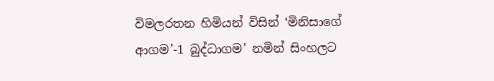විමලරතන හිමියන් විසින් ‘මිනිසාගේ ආගම’-1 බුද්ධාගම’ නමින් සිංහලට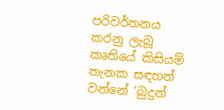පරිවර්තනය කරනු ලැබූ කෘතියේ කිසියම් තැනක සඳහන් වන්නේ ‘බුදුන්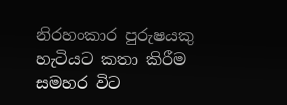නිරහංකාර පුරුෂයකු හැටියට කතා කිරීම සමහර විට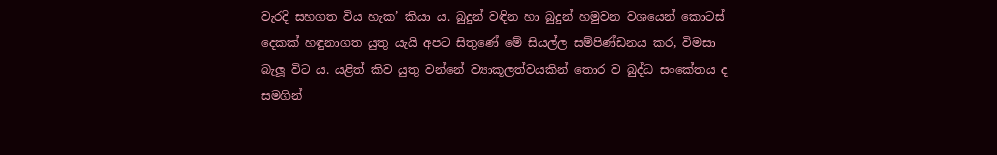වැරදි සහගත විය හැක’ කියා ය. බුදුන් වඳින හා බුදුන් හමුවන වශයෙන් කොටස් දෙකක් හඳුනාගත යුතු යැයි අපට සිතුණේ මේ සියල්ල සම්පිණ්ඩනය කර, විමසා බැලූ විට ය. යළිත් කිව යුතු වන්නේ ව්‍යාකූලත්වයකින් තොර ව බුද්ධ සංකේතය ද සමගින්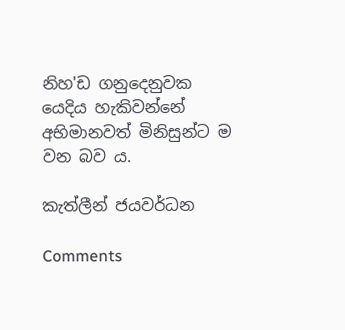නිහ'ඩ ගනුදෙනුවක යෙදිය හැකිවන්නේ අභිමානවත් මිනිසුන්ට ම වන බව ය.

කැත්ලීන් ජයවර්ධන

Comments